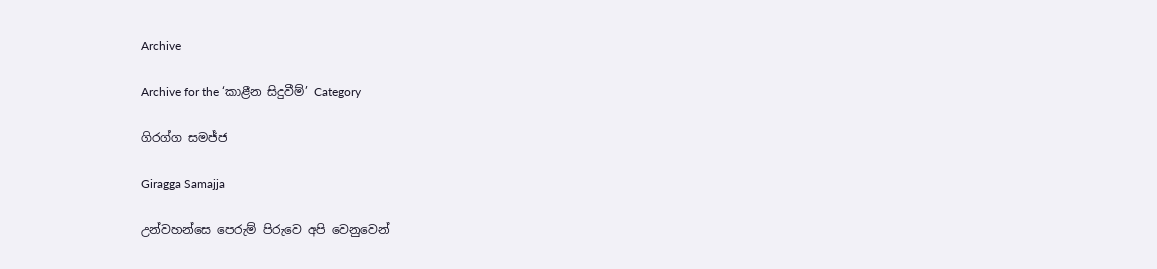Archive

Archive for the ‘කාළීන සිදුවීම්’ Category

ගිරග්ග සමජ්ජ

Giragga Samajja

උන්වහන්සෙ පෙරුම් පිරුවෙ අපි වෙනුවෙන්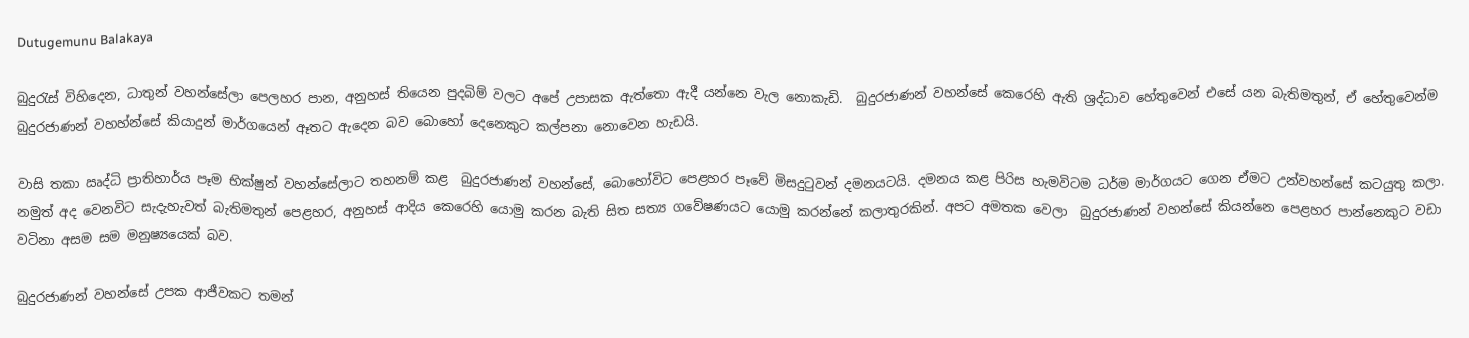Dutugemunu Balakaya

බුදුරැස් විහිදෙන, ධාතුන් වහන්සේලා පෙලහර පාන, අනුහස් තියෙන පුදබිම් වලට අපේ උපාසක ඇත්තො ඇදී යන්නෙ වැල නොකැඩි.  බුදුරජාණන් වහන්සේ කෙරෙහි ඇති ශ්‍රද්ධාව හේතුවෙන් එසේ යන බැතිමතුන්, ඒ හේතුවෙන්ම  බුදුරජාණන් වහහ්න්සේ කියාදුන් මාර්ගයෙන් ඈතට ඇදෙන බව බොහෝ දෙනෙකුට කල්පනා නොවෙන හැඩයි.

වාසි තකා ඍද්ධි ප්‍රාතිහාර්ය පෑම භික්ෂුන් වහන්සේලාට තහනම් කළ  බුදුරජාණන් වහන්සේ, බොහෝවිට පෙළහර පෑවේ මිසදුටුවන් දමනයටයි. දමනය කළ පිරිස හැමවිටම ධර්ම මාර්ගයට ගෙන ඒමට උන්වහන්සේ කටයුතු කලා. නමුත් අද වෙනවිට සැදැහැවත් බැතිමතුන් පෙළහර, අනුහස් ආදිය කෙරෙහි යොමු කරන බැති සිත සත්‍ය ගවේෂණයට යොමු කරන්නේ කලාතුරකින්. අපට අමතක වෙලා  බුදුරජාණන් වහන්සේ කියන්නෙ පෙළහර පාන්නෙකුට වඩා වටිනා අසම සම මනුෂ්‍යයෙක් බව.

බුදුරජාණන් වහන්සේ උපක ආජීවකට තමන්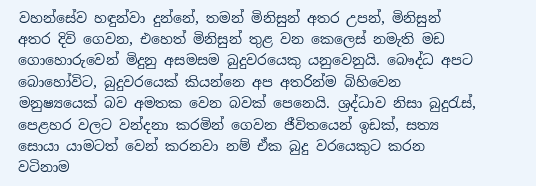වහන්සේව හඳුන්වා දුන්නේ, තමන් මිනිසුන් අතර උපන්, මිනිසුන් අතර දිවි ගෙවන, එහෙත් මිනිසුන් තුළ වන කෙලෙස් නමැති මඩ ගොහොරුවෙන් මිදුනු අසමසම බුදුවරයෙකු යනුවෙනුයි. බෞද්ධ අපට බොහෝවිට, බුදුවරයෙක් කියන්නෙ අප අතරින්ම බිහිවෙන මනුෂ්‍යයෙක් බව අමතක වෙන බවක් පෙනෙයි. ශ්‍රද්ධාව නිසා බුදුරැස්, පෙළහර වලට වන්දනා කරමින් ගෙවන ජීවිතයෙන් ඉඩක්, සත්‍ය සොයා යාමටත් වෙන් කරනවා නම් ඒක බුදු වරයෙකුට කරන වටිනාම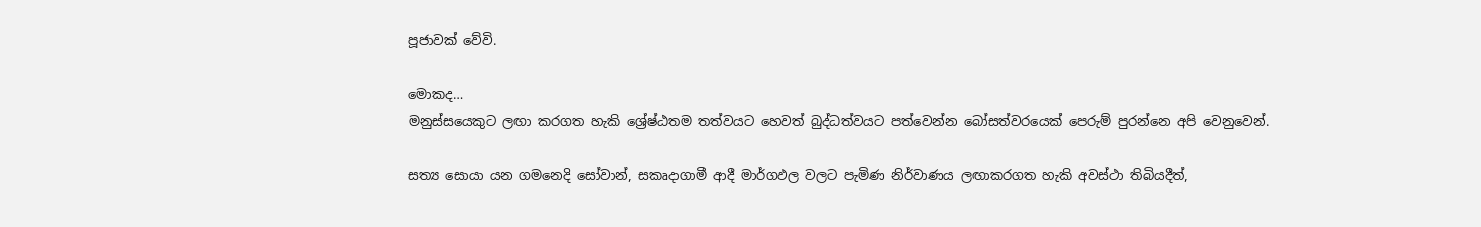පූජාවක් වේවි.

මොකද…
මනුස්සයෙකුට ලඟා කරගත හැකි ශ්‍රේෂ්ඨතම තත්වයට හෙවත් බුද්ධත්වයට පත්වෙන්න බෝසත්වරයෙක් පෙරුම් පුරන්නෙ අපි වෙනුවෙන්.

සත්‍ය සොයා යන ගමනෙදි සෝවාන්, සකෘදාගාමී ආදී මාර්ගඵල වලට පැමිණ නිර්වාණය ලඟාකරගත හැකි අවස්ථා තිබියදීත්,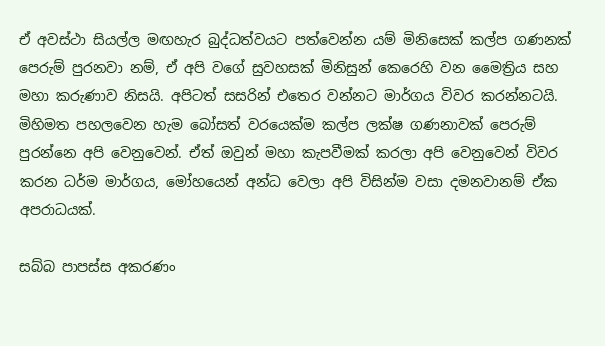ඒ අවස්ථා සියල්ල මඟහැර බුද්ධත්වයට පත්වෙන්න යම් මිනිසෙක් කල්ප ගණනක් පෙරුම් පුරනවා නම්, ඒ අපි වගේ සුවහසක් මිනිසුන් කෙරෙහි වන මෛත්‍රිය සහ මහා කරුණාව නිසයි. අපිටත් සසරින් එතෙර වන්නට මාර්ගය විවර කරන්නටයි. මිහිමත පහලවෙන හැම බෝසත් වරයෙක්ම කල්ප ලක්ෂ ගණනාවක් පෙරුම් පුරන්නෙ අපි වෙනුවෙන්. ඒත් ඔවුන් මහා කැපවීමක් කරලා අපි වෙනුවෙන් විවර කරන ධර්ම මාර්ගය, මෝහයෙන් අන්ධ වෙලා අපි විසින්ම වසා දමනවානම් ඒක අපරාධයක්.

සබ්බ පාපස්ස අකරණං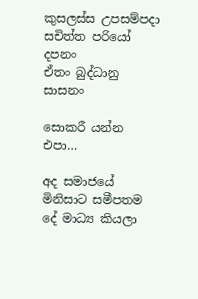කුසලස්ස උපසම්පදා
සචිත්ත පරියෝ දපනං
ඒතං බුද්ධානු සාසනං

සොකරී යන්න එපා…

අද සමාජයේ මිනිසාට සමීපතම දේ මාධ්‍ය කියලා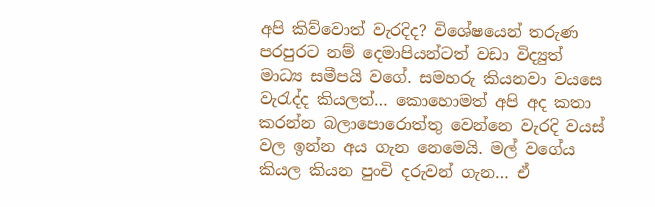අපි කිව්වොත් වැරදිද? විශේෂයෙන් තරුණ පරපුරට නම් දෙමාපියන්ටත් වඩා විද්‍යුත් මාධ්‍ය සමීපයි වගේ. සමහරු කියනවා වයසෙ වැරැද්ද කියලත්… කොහොමත් අපි අද කතා කරන්න බලාපොරොත්තු වෙන්නෙ වැරදි වයස් වල ඉන්න අය ගැන නෙමෙයි. මල් වගේය කියල කියන පුං‍චි දරුවන් ගැන… ඒ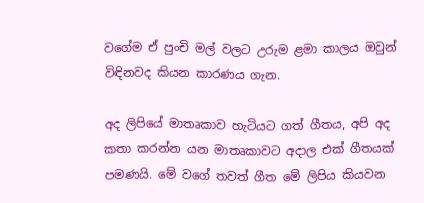වගේම ඒ පුංචි මල් වලට උරුම ළමා කාලය ඔවුන් විඳිනවද කියන කාරණය ගැන.

අද ලිපියේ මාතෘකාව හැටියට ගත් ගීතය, අපි අද කතා කරන්න යන මාතෘකාවට අදාල එක් ගීතයක් පමණයි. මේ වගේ තවත් ගීත මේ ලිපිය කියවන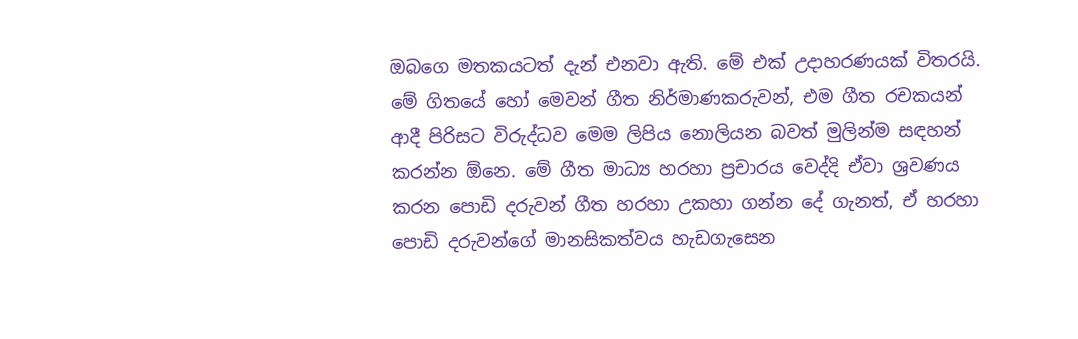ඔබගෙ මතකයටත් දැන් එනවා ඇති. මේ එක් උදාහරණයක් විතරයි. මේ ගිතයේ හෝ මෙවන් ගීත නිර්මාණකරුවන්, එම ගීත රචකයන් ආදී පිරිසට විරුද්ධව මෙම ලිපිය නොලියන බවත් මුලින්ම සඳහන් කරන්න ඕනෙ. මේ ගීත මාධ්‍ය හරහා ප්‍රචාරය වෙද්දි ඒවා ශ්‍රවණය කරන පොඩි දරුවන් ගීත හරහා උකහා ගන්න දේ ගැනත්, ඒ හරහා පොඩි දරුවන්ගේ මානසිකත්වය හැඩගැසෙන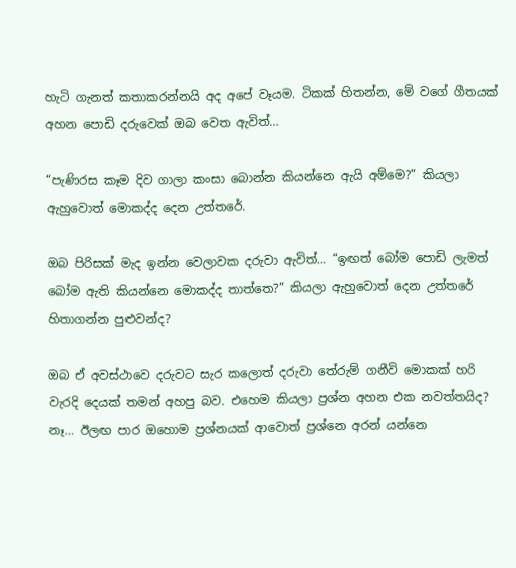හැටි ගැනත් කතාකරන්නයි අද අපේ වෑයම. ටිකක් හිතන්න, මේ වගේ ගීතයක් අහන පොඩි දරුවෙක් ඔබ වෙත ඇවිත්…

“පැණිරස කෑම දිව ගාලා කංසා බොන්න කියන්නෙ ඇයි අම්මෙ?” කියලා ඇහුවොත් මොකද්ද දෙන උත්තරේ.

ඔබ පිරිසක් මැද ඉන්න වෙලාවක දරුවා ඇවිත්… “ඉඟත් බෝම පොඩි ලැමත් බෝම ඇති කියන්නෙ මොකද්ද තාත්තෙ?” කියලා ඇහුවොත් දෙන උත්තරේ හිතාගන්න පුළුවන්ද?

ඔබ ඒ අවස්ථාවෙ දරුවට සැර කලොත් දරුවා තේරුම් ගනීවි මොකක් හරි වැරදි දෙයක් තමන් අහපු බව. එහෙම කියලා ප්‍රශ්න අහන එක නවත්තයිද? නෑ… ඊලඟ පාර ඔහොම ප්‍රශ්නයක් ආවොත් ප්‍රශ්නෙ අරන් යන්නෙ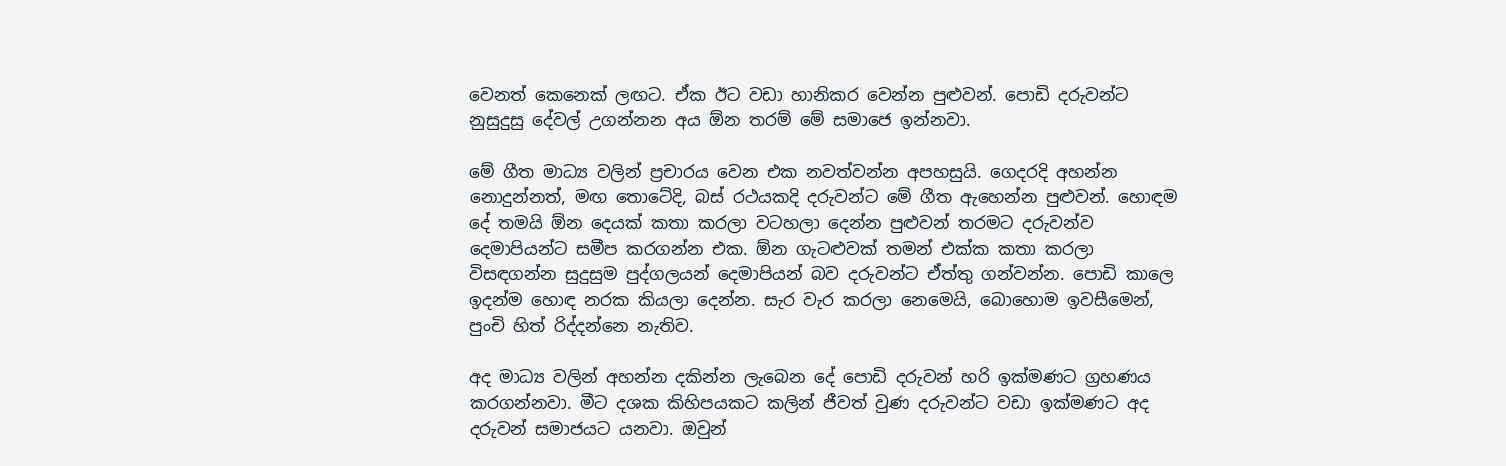වෙනත් කෙනෙක් ලඟට. ඒක ඊට වඩා හානිකර වෙන්න පුළුවන්. පොඩි දරුවන්ට නුසුදුසු දේවල් උගන්නන අය ඕන තරම් මේ සමාජෙ ඉන්නවා.

මේ ගීත මාධ්‍ය වලින් ප්‍රචාරය වෙන එක නවත්වන්න අපහසුයි. ගෙදරදි අහන්න නොදුන්නත්, මඟ තොටේදි, බස් රථයකදි දරුවන්ට මේ ගීත ඇහෙන්න පුළුවන්. හොඳම දේ තමයි ඕන දෙයක් කතා කරලා වටහලා දෙන්න පුළුවන් තරමට දරුවන්ව දෙමාපියන්ට සමීප කරගන්න එක. ඕන ගැටළුවක් තමන් එක්ක කතා කරලා විසඳගන්න සුදුසුම පුද්ගලයන් දෙමාපියන් බව දරුවන්ට ඒත්තු ගන්වන්න. පොඩි කාලෙ ඉදන්ම හොඳ නරක කියලා දෙන්න. සැර වැර කරලා නෙමෙයි, බොහොම ඉවසීමෙන්, පුංචි හිත් රිද්දන්නෙ නැතිව.

අද මාධ්‍ය වලින් අහන්න දකින්න ලැබෙන දේ පොඩි දරුවන් හරි ඉක්මණට ග්‍රහණය කරගන්නවා. මීට දශක කිහිපයකට කලින් ජීවත් වුණ දරුවන්ට වඩා ඉක්මණට අද දරුවන් සමාජයට යනවා. ඔවුන්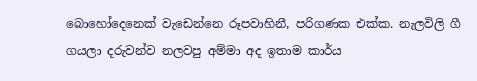බොහෝදෙනෙක් වැඩෙන්නෙ රූපවාහිනී, පරිගණක එක්ක. නැලවිලි ගී ගයලා දරුවන්ව නලවපු අම්මා අද ඉතාම කාර්ය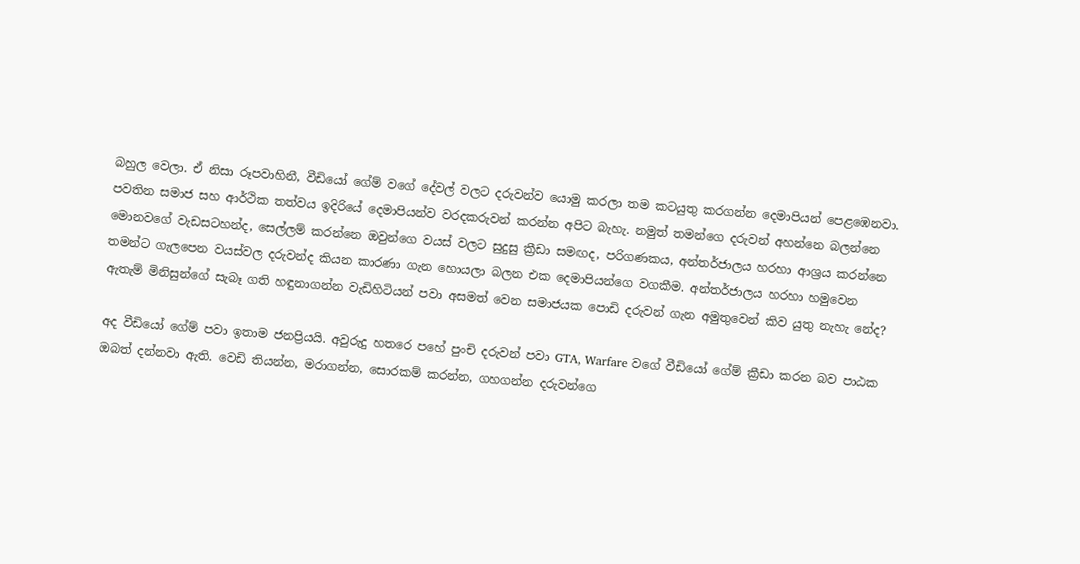බහුල වෙලා. ඒ නිසා රූපවාහිනී, වීඩියෝ ගේම් වගේ දේවල් වලට දරුවන්ව යොමු කරලා තම කටයුතු කරගන්න දෙමාපියන් පෙළඹෙනවා. පවතින සමාජ සහ ආර්ථික තත්වය ඉදිරියේ දෙමාපියන්ව වරදකරුවන් කරන්න අපිට බැහැ. නමුත් තමන්ගෙ දරුවන් අහන්නෙ බලන්නෙ මොනවගේ වැඩසටහන්ද, සෙල්ලම් කරන්නෙ ඔවුන්ගෙ වයස් වලට සුදුසු ක්‍රීඩා සමඟද, පරිගණකය, අන්තර්ජාලය හරහා ආශ්‍රය කරන්නෙ තමන්ට ගැලපෙන වයස්වල දරුවන්ද කියන කාරණා ගැන හොයලා බලන එක දෙමාපියන්ගෙ වගකීම. අන්තර්ජාලය හරහා හමුවෙන ඇතැම් මිනිසුන්ගේ සැබෑ ගති හඳුනාගන්න වැඩිහිටියන් පවා අසමත් වෙන සමාජයක පොඩි දරුවන් ගැන අමුතුවෙන් කිව යුතු නැහැ නේද?

අද වීඩියෝ ගේම් පවා ඉතාම ජනප්‍රියයි. අවුරුදු හතරෙ පහේ පුංචි දරුවන් පවා GTA, Warfare වගේ වීඩියෝ ගේම් ක්‍රීඩා කරන බව පාඨක ඔබත් දන්නවා ඇති. වෙඩි තියන්න, මරාගන්න, සොරකම් කරන්න, ගහගන්න දරුවන්ගෙ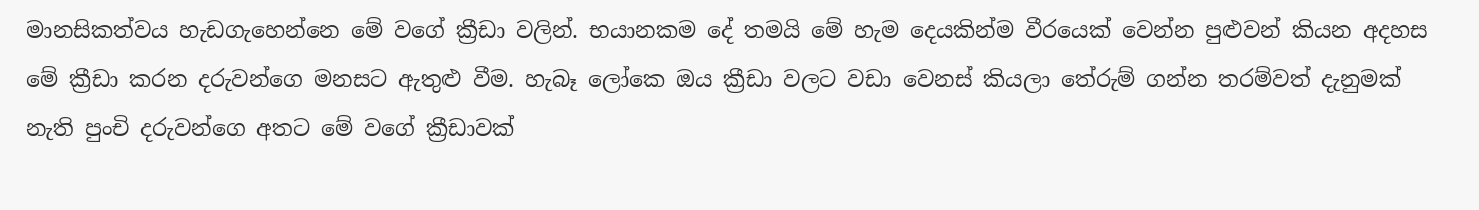මානසිකත්වය හැඩගැහෙන්නෙ මේ වගේ ක්‍රීඩා වලින්. භයානකම දේ තමයි මේ හැම දෙයකින්ම වීරයෙක් වෙන්න පුළුවන් කියන අදහස මේ ක්‍රීඩා කරන දරුවන්ගෙ මනසට ඇතුළු වීම. හැබෑ ලෝකෙ ඔය ක්‍රීඩා වලට වඩා වෙනස් කියලා තේරුම් ගන්න තරම්වත් දැනුමක් නැති පුංචි දරුවන්ගෙ අතට මේ වගේ ක්‍රීඩාවක්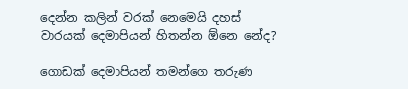දෙන්න කලින් වරක් නෙමෙයි දහස් වාරයක් දෙමාපියන් හිතන්න ඕනෙ නේද?

ගොඩක් දෙමාපියන් තමන්ගෙ තරුණ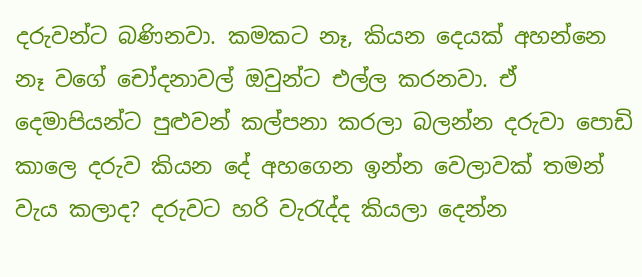දරුවන්ට බණිනවා. කමකට නෑ, කියන දෙයක් අහන්නෙ නෑ වගේ චෝදනාවල් ඔවුන්ට එල්ල කරනවා. ඒ දෙමාපියන්ට පුළුවන් කල්පනා කරලා බලන්න දරුවා පොඩි කාලෙ දරුව කියන දේ අහගෙන ඉන්න වෙලාවක් තමන් වැය කලාද? දරුවට හරි වැරැද්ද කියලා දෙන්න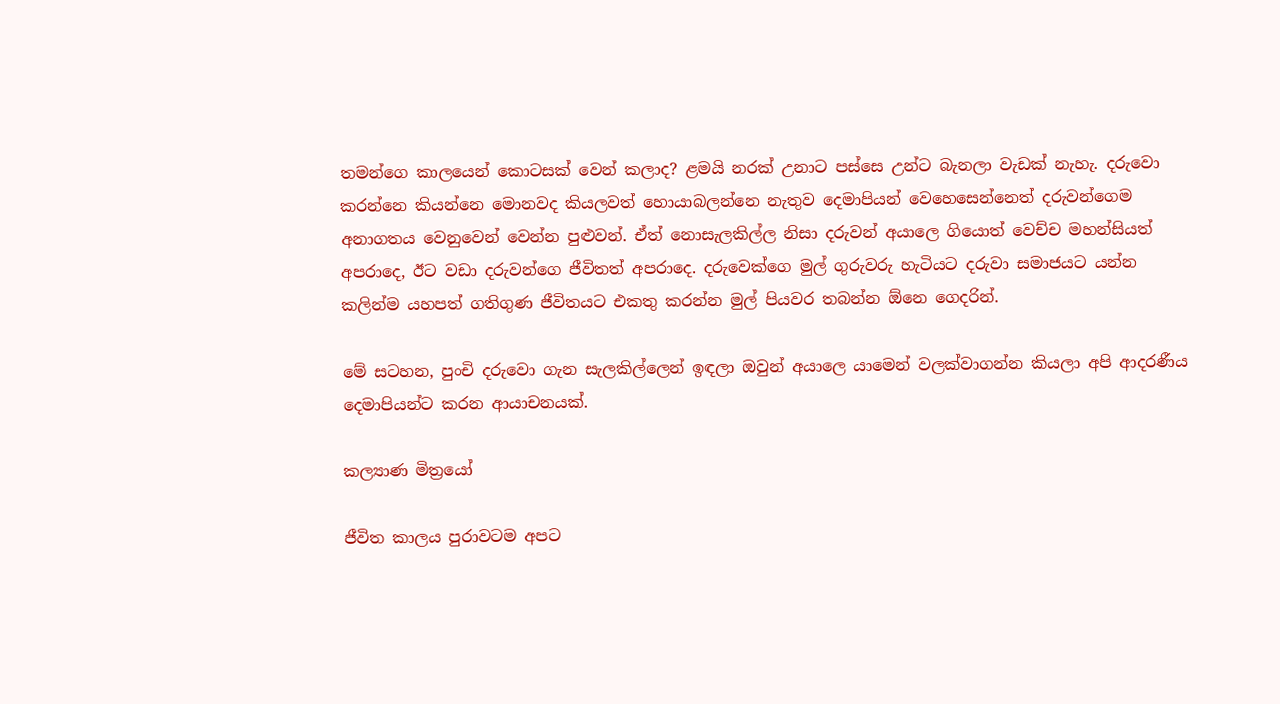තමන්ගෙ කාලයෙන් කොටසක් වෙන් කලාද? ළමයි නරක් උනාට පස්සෙ උන්ට බැනලා වැඩක් නැහැ. දරුවො කරන්නෙ කියන්නෙ මොනවද කියලවත් හොයාබලන්නෙ නැතුව දෙමාපියන් වෙහෙසෙන්නෙත් දරුවන්ගෙම අනාගතය වෙනුවෙන් වෙන්න පුළුවන්. ඒත් නොසැලකිල්ල නිසා දරුවන් අයාලෙ ගියොත් වෙච්ච මහන්සියත් අපරාදෙ, ඊට වඩා දරුවන්ගෙ ජීවිතත් අපරාදෙ. දරුවෙක්ගෙ මුල් ගුරුවරු හැටියට දරුවා සමාජයට යන්න කලින්ම යහපත් ගතිගුණ ජීවිතයට එකතු කරන්න මුල් පියවර තබන්න ඕනෙ ගෙදරින්.

මේ සටහන, පුංචි දරුවො ගැන සැලකිල්ලෙන් ඉඳලා ඔවුන් අයාලෙ යාමෙන් වලක්වාගන්න කියලා අපි ආදරණීය දෙමාපියන්ට කරන ආයාචනයක්.

කල්‍යාණ මිත්‍රයෝ

ජීවිත කාලය පුරාවටම අපට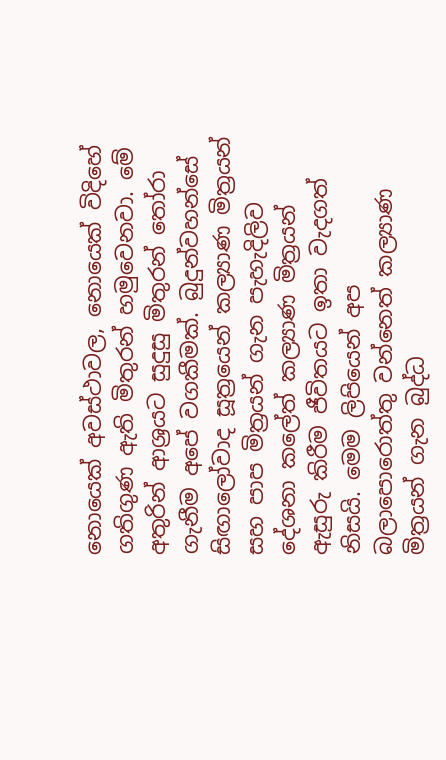නොයෙක් අවස්ථාවල, නොයෙක් විදිහේ ගතිගුණ ඇති මිතුරන් හමුවෙනවා. මේ අතුරින් ආශ්‍රයට සුදුසු මිතුරන් තෝරා ගැනීම අපේ වගකීමක්. බුදුන්වහන්සේ සිඟාලෝවාද සූත්‍රයෙන් කල්‍යාණ මිත්‍රයන් සහ පාප මිත්‍රයන් ගැන පැහැදිලිව දේශනා කලේත් කල්‍යාණ මිත්‍රයන් ඇසුරු කිරීම ජීවිතයට ඉතා වැදගත් නිසයි. මෙම ලිපියෙන් අප බලාපොරොත්තු වන්නෙත් කල්‍යාණ මිත්‍රයන් ගැන බුද්ධ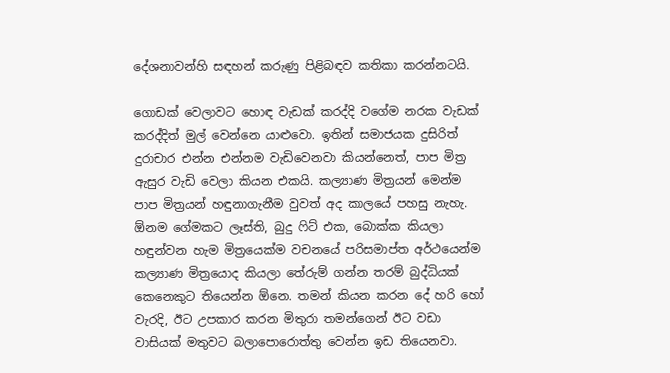දේශනාවන්හි සඳහන් කරුණු පිළිබඳව කතිකා කරන්නටයි.

ගොඩක් වෙලාවට හොඳ වැඩක් කරද්දි වගේම නරක වැඩක් කරද්දිත් මුල් වෙන්නෙ යාළුවො. ඉතින් සමාජයක දුසිරිත් දුරාචාර එන්න එන්නම වැඩිවෙනවා කියන්නෙත්, පාප මිත්‍ර ඇසුර වැඩි වෙලා කියන එකයි. කල්‍යාණ මිත්‍රයන් මෙන්ම පාප මිත්‍රයන් හඳුනාගැනීම වුවත් අද කාලයේ පහසු නැහැ. ඕනම ගේමකට ලෑස්ති, බුදු ෆිට් එක, බොක්ක කියලා හඳුන්වන හැම මිත්‍රයෙක්ම වචනයේ පරිසමාප්ත අර්ථයෙන්ම කල්‍යාණ මිත්‍රයොද කියලා තේරුම් ගන්න තරම් බුද්ධියක් කෙනෙකුට තියෙන්න ඕනෙ. තමන් කියන කරන දේ හරි හෝ වැරදි, ඊට උපකාර කරන මිතුරා තමන්ගෙන් ඊට වඩා වාසියක් මතුවට බලාපොරොත්තු වෙන්න ඉඩ තියෙනවා.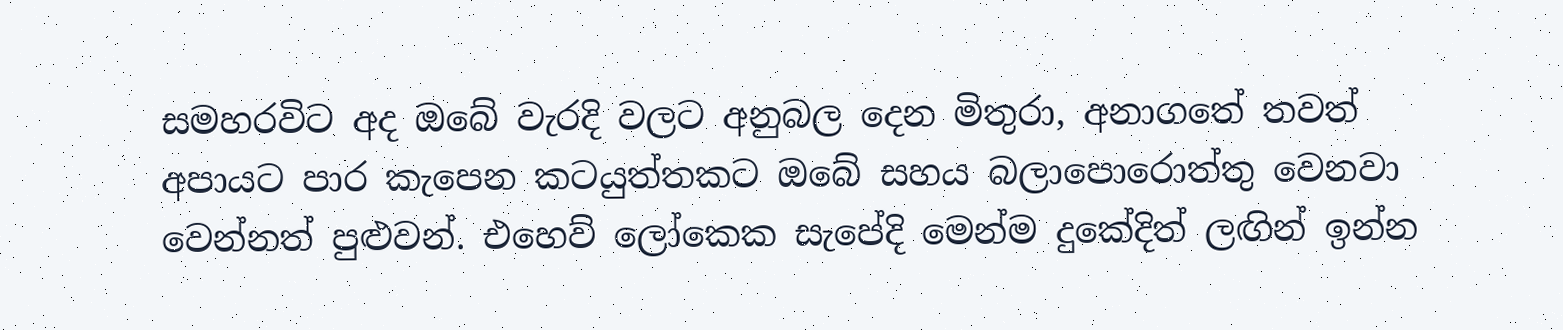සමහරවිට අද ඔබේ වැරදි වලට අනුබල දෙන මිතුරා, අනාගතේ තවත් අපායට පාර කැපෙන කටයුත්තකට ඔබේ සහය බලාපොරොත්තු වෙනවා වෙන්නත් පුළුවන්. එහෙව් ලෝකෙක සැපේදි මෙන්ම දුකේදිත් ලඟින් ඉන්න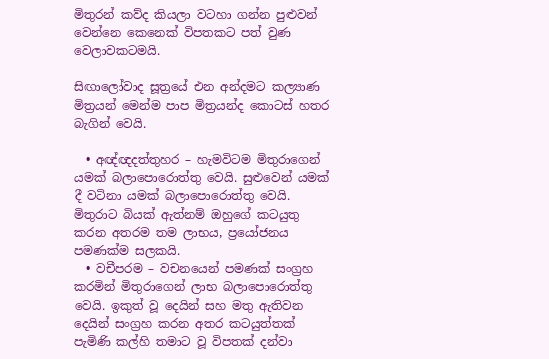මිතුරන් කව්ද කියලා වටහා ගන්න පුළුවන් වෙන්නෙ කෙනෙක් විපතකට පත් වුණ වෙලාවකටමයි.

සිඟාලෝවාද සූත්‍රයේ එන අන්දමට කල්‍යාණ මිත්‍රයන් මෙන්ම පාප මිත්‍රයන්ද කොටස් හතර බැගින් වෙයි.

  • අඥ්ඥදත්තුහර – හැමවිටම මිතුරාගෙන් යමක් බලාපොරොත්තු වෙයි. සුළුවෙන් යමක් දී වටිනා යමක් බලාපොරොත්තු වෙයි. මිතුරාට බියක් ඇත්නම් ඔහුගේ කටයුතු කරන අතරම තම ලාභය, ප්‍රයෝජනය පමණක්ම සලකයි.
  • වචීපරම – වචනයෙන් පමණක් සංග්‍රහ කරමින් මිතුරාගෙන් ලාභ බලාපොරොත්තු වෙයි. ඉකුත් වූ දෙයින් සහ මතු ඇතිවන දෙයින් සංග්‍රහ කරන අතර කටයුත්තක් පැමිණි කල්හි තමාට වූ විපතක් දන්වා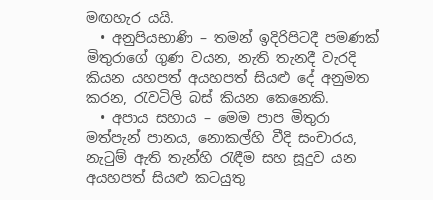මඟහැර යයි.
  • අනුපියභාණි – තමන් ඉදිරිපිටදී පමණක් මිතුරාගේ ගුණ වයන, නැති තැනදී වැරදි කියන යහපත් අයහපත් සියළු දේ අනුමත කරන, රැවටිලි බස් කියන කෙනෙකි.
  • අපාය සහාය – මෙම පාප මිතුරා මත්පැන් පානය, නොකල්හි වීදි සංචාරය, නැටුම් ඇති තැන්හි රැඳීම සහ සූදුව යන අයහපත් සියළු කටයුතු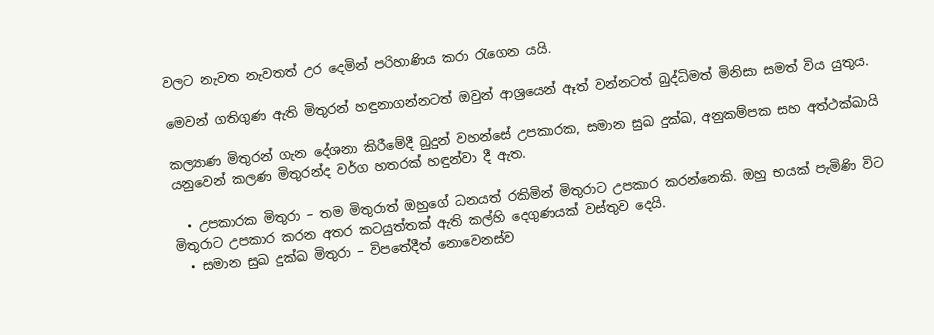වලට නැවත නැවතත් උර දෙමින් පරිහාණිය කරා රැගෙන යයි.

මෙවන් ගතිගුණ ඇති මිතුරන් හඳුනාගන්නටත් ඔවුන් ආශ්‍රයෙන් ඈත් වන්නටත් බුද්ධිමත් මිනිසා සමත් විය යුතුය.

කල්‍යාණ මිතුරන් ගැන දේශනා කිරීමේදී බුදුන් වහන්සේ උපකාරක, සමාන සුඛ දුක්ඛ, අනුකම්පක සහ අත්ථක්ඛායි යනුවෙන් කලණ මිතුරන්ද වර්ග හතරක් හඳුන්වා දී ඇත.

  • උපකාරක මිතුරා – තම මිතුරාත් ඔහුගේ ධනයත් රකිමින් මිතුරාට උපකාර කරන්නෙකි. ඔහු භයක් පැමිණි විට මිතුරාට උපකාර කරන අතර කටයුත්තක් ඇති කල්හි දෙගුණයක් වස්තුව දෙයි.
  • සමාන සුඛ දුක්ඛ මිතුරා – විපතේදීත් නොවෙනස්ව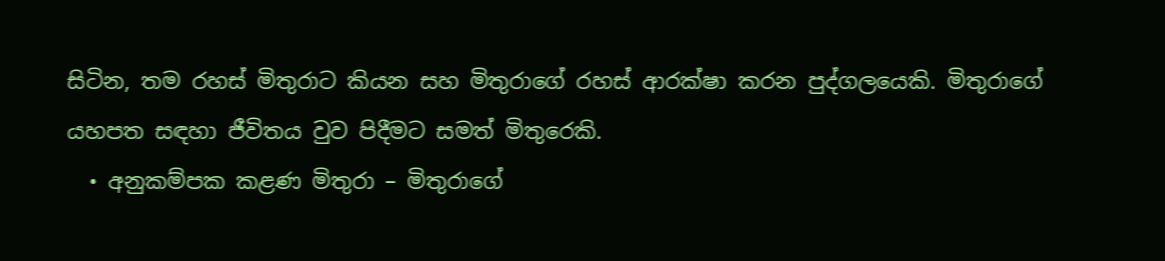සිටින, තම රහස් මිතුරාට කියන සහ මිතුරාගේ රහස් ආරක්ෂා කරන පුද්ගලයෙකි. මිතුරාගේ යහපත සඳහා ජීවිතය වුව පිදීමට සමත් මිතුරෙකි.
  • අනුකම්පක කළණ මිතුරා – මිතුරාගේ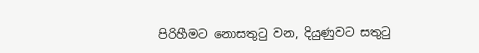පිරිහීමට නොසතුටු වන, දියුණුවට සතුටු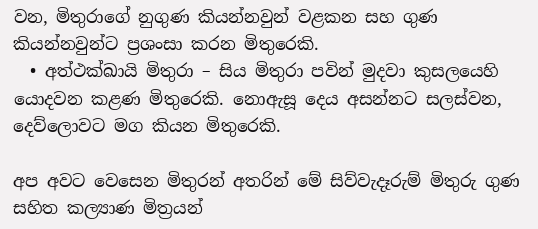වන, මිතුරාගේ නුගුණ කියන්නවුන් වළකන සහ ගුණ කියන්නවුන්ට ප්‍රශංසා කරන මිතුරෙකි.
  • අත්ථක්ඛායි මිතුරා – සිය මිතුරා පවින් මුදවා කුසලයෙහි යොදවන කළණ මිතුරෙකි. නොඇසූ දෙය අසන්නට සලස්වන, දෙව්ලොවට මග කියන මිතුරෙකි.

අප අවට වෙසෙන මිතුරන් අතරින් මේ සිව්වැදෑරුම් මිතුරු ගුණ සහිත කල්‍යාණ මිත්‍රයන්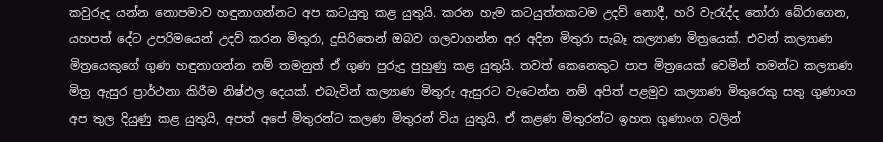කවුරුද යන්න නොපමාව හඳුනාගන්නට අප කටයුතු කළ යුතුයි. කරන හැම කටයුත්තකටම උදව් නොදී, හරි වැරැද්ද තෝරා බේරාගෙන, යහපත් දේට උපරිමයෙන් උදව් කරන මිතුරා, දුසිරිතෙන් ඔබව ගලවාගන්න අර අදින මිතුරා සැබෑ කල්‍යාණ මිත්‍රයෙක්. එවන් කල්‍යාණ මිත්‍රයෙකුගේ ගුණ හඳුනාගන්න නම් තමනුත් ඒ ගුණ පුරුදු පුහුණු කළ යුතුයි. තවත් කෙනෙකුට පාප මිත්‍රයෙක් වෙමින් තමන්ට කල්‍යාණ මිත්‍ර ඇසුර ප්‍රාර්ථනා කිරීම නිෂ්ඵල දෙයක්. එබැවින් කල්‍යාණ මිතුරු ඇසුරට වැටෙන්න නම් අපිත් පළමුව කල්‍යාණ මිතුරෙකු සතු ගුණාංග අප තුල දියුණු කළ යුතුයි, අපත් අපේ මිතුරන්ට කලණ මිතුරන් විය යුතුයි. ඒ කළණ මිතුරන්ට ඉහත ගුණාංග වලින්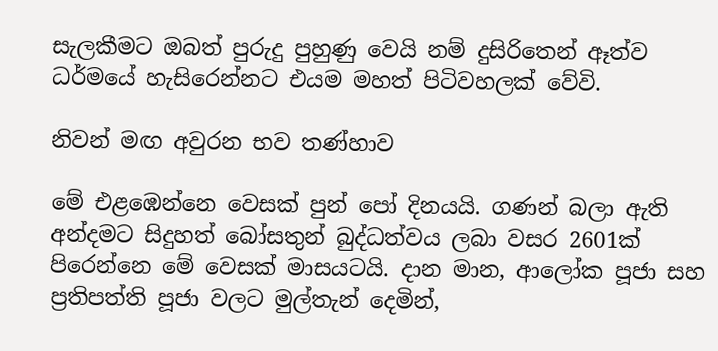සැලකීමට ඔබත් පුරුදු පුහුණු වෙයි නම් දුසිරිතෙන් ඈත්ව ධර්මයේ හැසිරෙන්නට එයම මහත් පිටිවහලක් වේවි.

නිවන් මඟ අවුරන භව තණ්හාව

මේ එළඹෙන්නෙ වෙසක් පුන් පෝ දිනයයි. ගණන් බලා ඇති අන්දමට සිදුහත් බෝසතුන් බුද්ධත්වය ලබා වසර 2601ක් පිරෙන්නෙ මේ වෙසක් මාසයටයි. දාන මාන, ආලෝක පූජා සහ ප්‍රතිපත්ති පූජා වලට මුල්තැන් දෙමින්,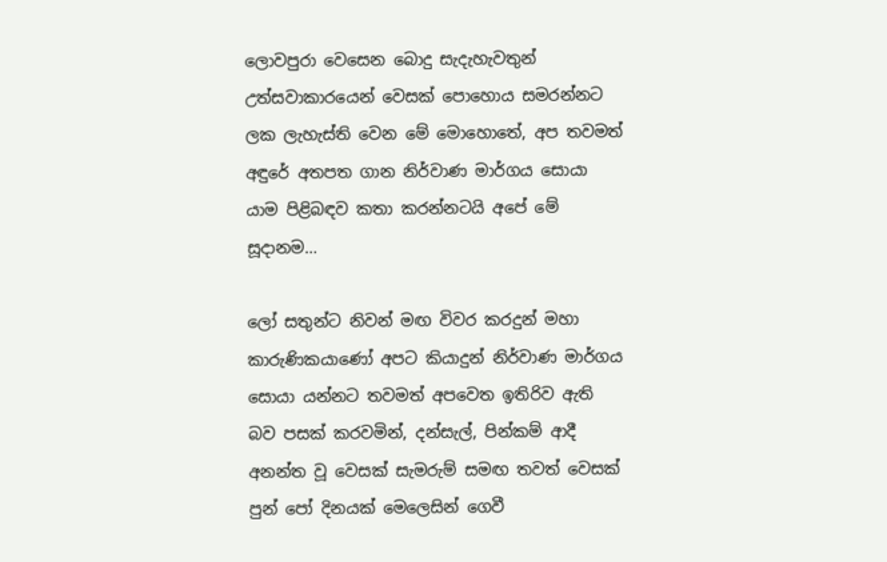ලොවපුරා වෙසෙන බොදු සැදැහැවතුන් උත්සවාකාරයෙන් වෙසක් පොහොය සමරන්නට ලක ලැහැස්ති වෙන මේ මොහොතේ, අප තවමත් අඳුරේ අතපත ගාන නිර්වාණ මාර්ගය සොයා යාම පිළිබඳව කතා කරන්නටයි අපේ මේ සූදානම…

ලෝ සතුන්ට නිවන් මඟ විවර කරදුන් මහා කාරුණිකයාණෝ අපට කියාදුන් නිර්වාණ මාර්ගය සොයා යන්නට තවමත් අපවෙත ඉතිරිව ඇති බව පසක් කරවමින්, දන්සැල්, පින්කම් ආදී අනන්ත වූ වෙසක් සැමරුම් සමඟ තවත් වෙසක් පුන් පෝ දිනයක් මෙලෙසින් ගෙවී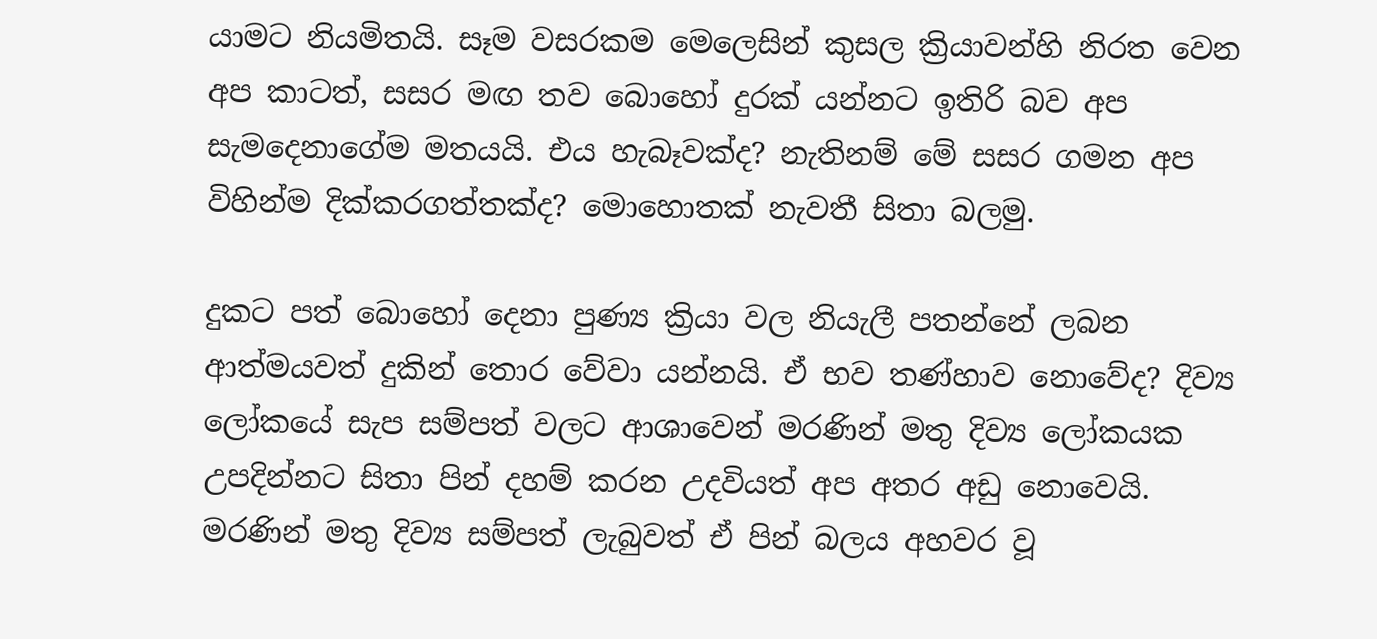යාමට නියමිතයි. සෑම වසරකම මෙලෙසින් කුසල ක්‍රියාවන්හි නිරත වෙන අප කාටත්, සසර මඟ තව බොහෝ දුරක් යන්නට ඉතිරි බව අප සැමදෙනාගේම මතයයි. එය හැබෑවක්ද? නැතිනම් මේ සසර ගමන අප විහින්ම දික්කරගත්තක්ද? මොහොතක් නැවතී සිතා බලමු.

දුකට පත් බොහෝ දෙනා පුණ්‍ය ක්‍රියා වල නියැලී පතන්නේ ලබන ආත්මයවත් දුකින් තොර වේවා යන්නයි. ඒ භව තණ්හාව නොවේද? දිව්‍ය ලෝකයේ සැප සම්පත් වලට ආශාවෙන් මරණින් මතු දිව්‍ය ලෝකයක උපදින්නට සිතා පින් දහම් කරන උදවියත් අප අතර අඩු නොවෙයි. මරණින් මතු දිව්‍ය සම්පත් ලැබුවත් ඒ පින් බලය අහවර වූ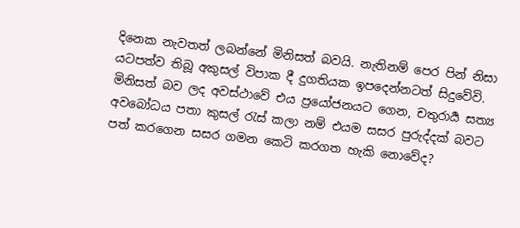දිනෙක නැවතත් ලබන්නේ මිනිසත් බවයි. නැතිනම් පෙර පින් නිසා යටපත්ව තිබූ අකුසල් විපාක දී දුගතියක ඉපදෙන්නටත් සිදුවේවි. මිනිසත් බව ලද අවස්ථාවේ එය ප්‍රයෝජනයට ගෙන, චතුරාර්‍ය සත්‍ය අවබෝධය පතා කුසල් රැස් කලා නම් එයම සසර පුරුද්දක් බවට පත් කරගෙන සසර ගමන කෙටි කරගත හැකි නොවේද?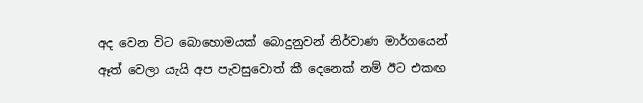අද වෙන විට බොහොමයක් බොදුනුවන් නිර්වාණ මාර්ගයෙන් ඈත් වෙලා යැයි අප පැවසුවොත් කී දෙනෙක් නම් ඊට එකඟ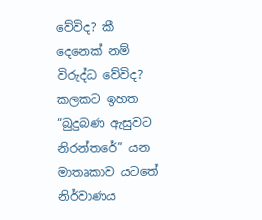වේවිද? කී දෙනෙක් නම් විරුද්ධ වේවිද? කලකට ඉහත “බුදුබණ ඇසුවට නිරන්තරේ” යන මාතෘකාව යටතේ නිර්වාණය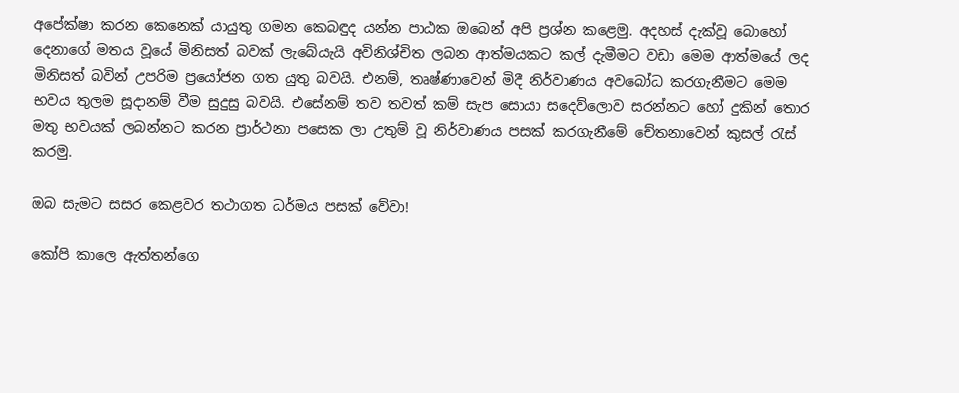අපේක්ෂා කරන කෙනෙක් යායුතු ගමන කෙබඳුද යන්න පාඨක ඔබෙන් අපි ප්‍රශ්න කළෙමු. අදහස් දැක්වූ බොහෝ දෙනාගේ මතය වූයේ මිනිසත් බවක් ලැබේයැයි අවිනිශ්චිත ලබන ආත්මයකට කල් දැමීමට වඩා මෙම ආත්මයේ ලද මිනිසත් බවින් උපරිම ප්‍රයෝජන ගත යුතු බවයි. එනම්, තෘෂ්ණාවෙන් මිදී නිර්වාණය අවබෝධ කරගැනීමට මෙම භවය තුලම සූදානම් වීම සුදුසු බවයි. එසේනම් තව තවත් කම් සැප සොයා සදෙව්ලොව සරන්නට හෝ දුකින් තොර මතු භවයක් ලබන්නට කරන ප්‍රාර්ථනා පසෙක ලා උතුම් වූ නිර්වාණය පසක් කරගැනීමේ චේතනාවෙන් කුසල් රැස් කරමු.

ඔබ සැමට සසර කෙළවර තථාගත ධර්මය පසක් වේවා!

කෝපි කාලෙ ඇත්තන්ගෙ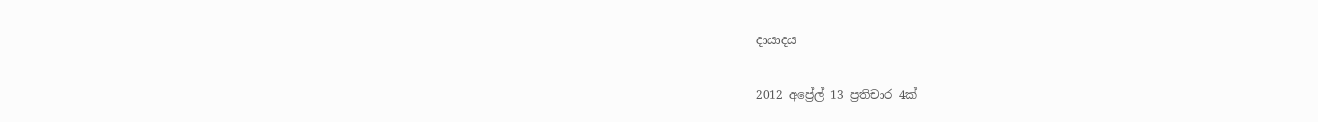දායාදය

2012 අප්‍රේල් 13 ප්‍රතිචාර 4ක්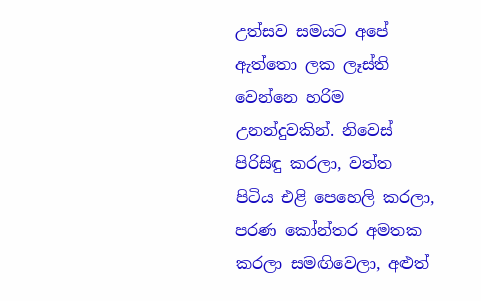උත්සව සමයට අපේ ඇත්තො ලක ලෑස්ති වෙන්නෙ හරිම උනන්දුවකින්. නිවෙස් පිරිසිඳු කරලා, වත්ත පිටිය එළි පෙහෙලි කරලා, පරණ කෝන්තර අමතක කරලා සමඟිවෙලා, අළුත්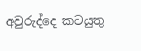අවුරුද්දෙ කටයුතු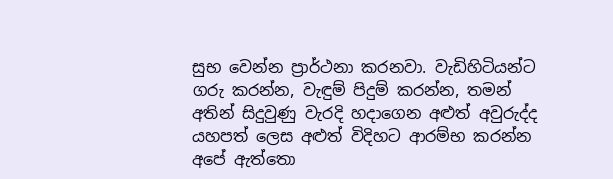සුභ වෙන්න ප්‍රාර්ථනා කරනවා. වැඩිහිටියන්ට ගරු කරන්න, වැඳුම් පිදුම් කරන්න, තමන් අතින් සිදුවුණු වැරදි හදාගෙන අළුත් අවුරුද්ද යහපත් ලෙස අළුත් විදිහට ආරම්භ කරන්න අපේ ඇත්තො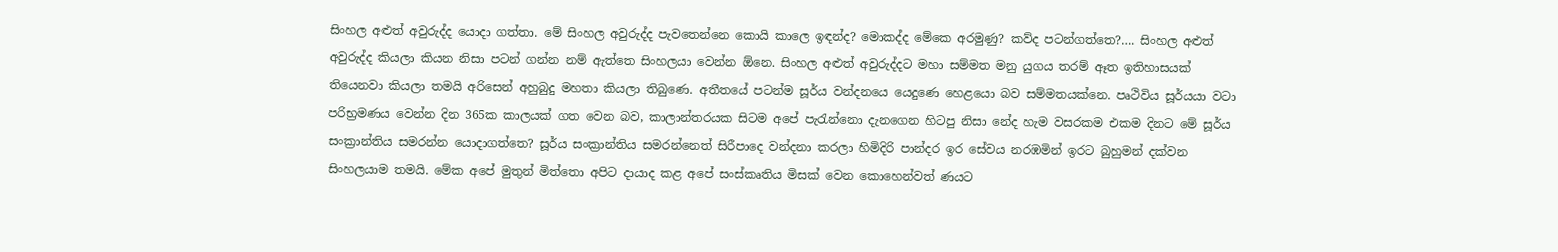සිංහල අළුත් අවුරුද්ද යොදා ගත්තා. මේ සිංහල අවුරුද්ද පැවතෙන්නෙ කොයි කාලෙ ඉඳන්ද? මොකද්ද මේකෙ අරමුණු? කව්ද පටන්ගත්තෙ?…. සිංහල අළුත් අවුරුද්ද කියලා කියන නිසා පටන් ගන්න නම් ඇත්තෙ සිංහලයා වෙන්න ඕනෙ. සිංහල අළුත් අවුරුද්දට මහා සම්මත මනු යුගය තරම් ඈත ඉතිහාසයක් තියෙනවා කියලා තමයි අරිසෙන් අහුබුදු මහතා කියලා තිබුණෙ. අතීතයේ පටන්ම සූර්ය වන්දනයෙ යෙදුණෙ හෙළයො බව සම්මතයක්නෙ. පෘථිවිය සූර්යයා වටා පරිභ්‍රමණය වෙන්න දින 365ක කාලයක් ගත වෙන බව, කාලාන්තරයක සිටම අපේ පැරැන්නො දැනගෙන හිටපු නිසා නේද හැම වසරකම එකම දිනට මේ සූර්ය සංක්‍රාන්තිය සමරන්න යොදාගත්තෙ? සූර්ය සංක්‍රාන්තිය සමරන්නෙත් සිරීපාදෙ වන්දනා කරලා හිමිදිරි පාන්දර ඉර සේවය නරඹමින් ඉරට බුහුමන් දක්වන සිංහලයාම තමයි. මේක අපේ මුතුන් මිත්තො අපිට දායාද කළ අපේ සංස්කෘතිය මිසක් වෙන කොහෙන්වත් ණයට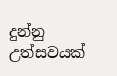දුන්නු උත්සවයක්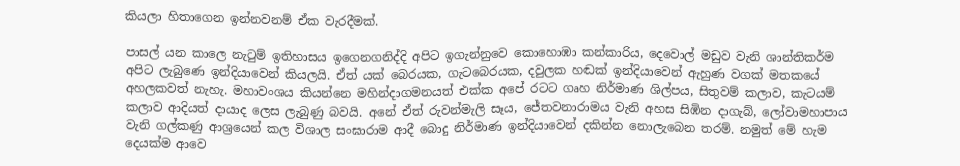කියලා හිතාගෙන ඉන්නවනම් ඒක වැරදීමක්.

පාසල් යන කාලෙ නැටුම් ඉතිහාසය ඉගෙනගනිද්දි අපිට ඉගැන්නුවෙ කොහොඹා කන්කාරිය, දෙවොල් මඩුව වැනි ශාන්තිකර්ම අපිට ලැබුණෙ ඉන්දියාවෙන් කියලයි. ඒත් යක් බෙරයක, ගැටබෙරයක, දවුලක හඬක් ඉන්දියාවෙන් ඇහුණ වගක් මතකයේ අහලකවත් නැහැ. මහාවංශය කියන්නෙ මහින්දාගමනයත් එක්ක අපේ රටට ගෘහ නිර්මාණ ශිල්පය, සිතුවම් කලාව, කැටයම් කලාව ආදියත් දායාද ලෙස ලැබුණු බවයි. අනේ ඒත් රුවන්මැලි සෑය, ජේතවනාරාමය වැනි අහස සිඹින දාගැබ්, ලෝවාමහාපාය වැනි ගල්කණු ආශ්‍රයෙන් කල විශාල සංඝාරාම ආදී බොදු නිර්මාණ ඉන්දියාවෙන් දකින්න නොලැබෙන තරම්. නමුත් මේ හැම දෙයක්ම ආවෙ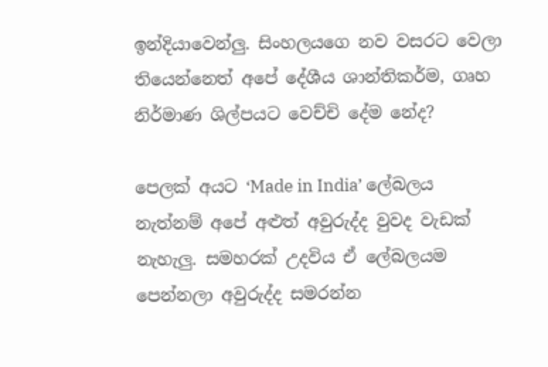ඉන්දියාවෙන්ලු. සිංහලයගෙ නව වසරට වෙලා තියෙන්නෙත් අපේ දේශීය ශාන්තිකර්ම, ගෘහ නිර්මාණ ශිල්පයට වෙච්චි දේම නේද?

පෙලක් අයට ‘Made in India’ ලේබලය නැත්නම් අපේ අළුත් අවුරුද්ද වුවද වැඩක් නැහැලු. සමහරක් උදවිය ඒ ලේබලයම පෙන්නලා අවුරුද්ද සමරන්න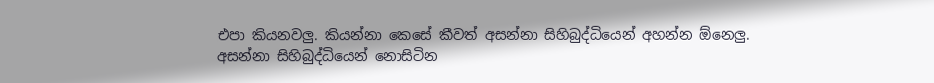එපා කියනවලු. කියන්නා කෙසේ කීවත් අසන්නා සිහිබුද්ධියෙන් අහන්න ඕනෙලු. අසන්නා සිහිබුද්ධියෙන් නොසිටින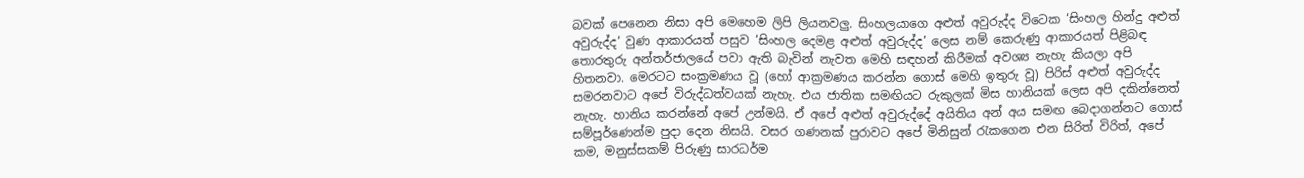බවක් පෙනෙන නිසා අපි මෙහෙම ලිපි ලියනවලු. සිංහලයාගෙ අළුත් අවුරුද්ද විටෙක ‘සිංහල හින්දු අළුත් අවුරුද්ද’ වුණ ආකාරයත් පසුව ‘සිංහල දෙමළ අළුත් අවුරුද්ද’ ලෙස නම් කෙරුණු ආකාරයත් පිළිබඳ තොරතුරු අන්තර්ජාලයේ පවා ඇති බැවින් නැවත මෙහි සඳහන් කිරීමක් අවශ්‍ය නැහැ කියලා අපි හිතනවා. මෙරටට සංක්‍රමණය වූ (හෝ ආක්‍රමණය කරන්න ගොස් මෙහි ඉතුරු වූ) පිරිස් අළුත් අවුරුද්ද සමරනවාට අපේ විරුද්ධත්වයක් නැහැ. එය ජාතික සමඟියට රුකුලක් මිස හානියක් ලෙස අපි දකින්නෙත් නැහැ. හානිය කරන්නේ අපේ උන්මයි. ඒ අපේ අළුත් අවුරුද්දේ අයිතිය අන් අය සමඟ බෙදාගන්නට ගොස් සම්පූර්ණෙන්ම පුදා දෙන නිසයි. වසර ගණනක් පුරාවට අපේ මිනිසුන් රැකගෙන එන සිරිත් විරිත්, අපේ කම, මනුස්සකම් පිරුණු සාරධර්ම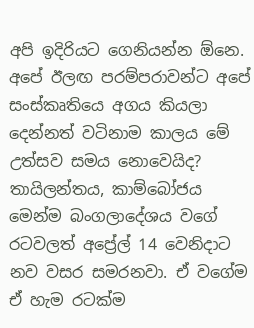අපි ඉදිරියට ගෙනියන්න ඕනෙ. අපේ ඊලඟ පරම්පරාවන්ට අපේ සංස්කෘතියෙ අගය කියලා දෙන්නත් වටිනාම කාලය මේ උත්සව සමය නොවෙයිද? තායිලන්තය, කාම්බෝජය මෙන්ම බංගලාදේශය වගේ රටවලත් අප්‍රේල් 14 වෙනිදාට නව වසර සමරනවා. ඒ වගේම ඒ හැම රටක්ම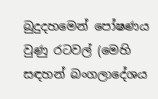බුදුදහමෙන් පෝෂණය වුණු රටවල් (මෙහි සඳහන් බංගලාදේශය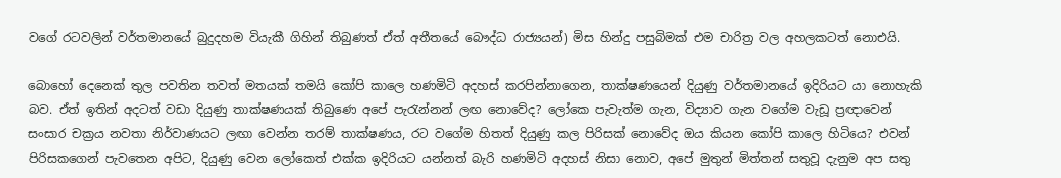වගේ රටවලින් වර්තමානයේ බුදුදහම වියැකී ගිහින් තිබුණත් ඒත් අතීතයේ බෞද්ධ රාජ්‍යයන්) මිස හින්දු පසුබිමක් එම චාරිත්‍ර වල අහලකටත් නොඑයි.

බොහෝ දෙනෙක් තුල පවතින තවත් මතයක් තමයි කෝපි කාලෙ හණමිටි අදහස් කරපින්නාගෙන, තාක්ෂණයෙන් දියුණු වර්තමානයේ ඉදිරියට යා නොහැකි බව. ඒත් ඉතින් අදටත් වඩා දියුණු තාක්ෂණයක් තිබුණෙ අපේ පැරැන්නන් ලඟ නොවේද? ලෝකෙ පැවැත්ම ගැන, විද්‍යාව ගැන වගේම වැඩූ ප්‍රඥාවෙන් සංසාර චක්‍රය නවතා නිර්වාණයට ලඟා වෙන්න තරම් තාක්ෂණය, රට වගේම හිතත් දියුණු කල පිරිසක් නොවේද ඔය කියන කෝපි කාලෙ හිටියෙ? එවන් පිරිසකගෙන් පැවතෙන අපිට, දියුණු වෙන ලෝකෙත් එක්ක ඉදිරියට යන්නත් බැරි හණමිටි අදහස් නිසා නොව, අපේ මුතුන් මිත්තන් සතුවූ දැනුම අප සතු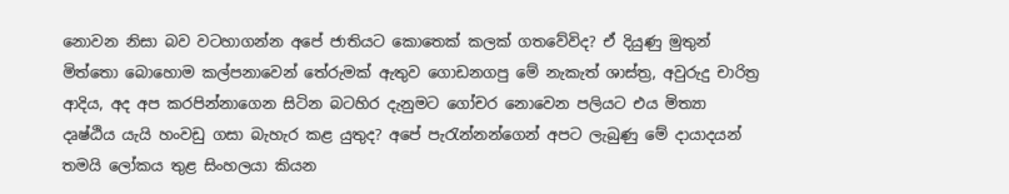නොවන නිසා බව වටහාගන්න අපේ ජාතියට කොතෙක් කලක් ගතවේවිද? ඒ දියුණු මුතුන් මිත්තො බොහොම කල්පනාවෙන් තේරුමක් ඇතුව ගොඩනගපු මේ නැකැත් ශාස්ත්‍ර, අවුරුදු චාරිත්‍ර ආදිය, අද අප කරපින්නාගෙන සිටින බටහිර දැනුමට ගෝචර නොවෙන පලියට එය මිත්‍යා දෘෂ්ඨිය යැයි හංවඩු ගසා බැහැර කළ යුතුද? අපේ පැරැන්නන්ගෙන් අපට ලැබුණු මේ දායාදයන් තමයි ලෝකය තුළ සිංහලයා කියන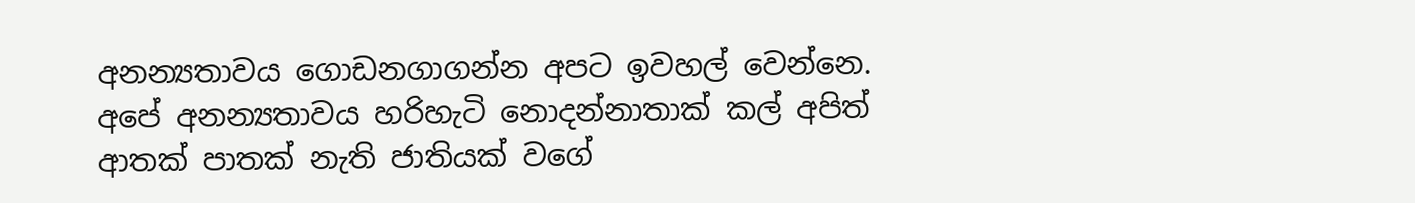අනන්‍යතාවය ගොඩනගාගන්න අපට ඉවහල් වෙන්නෙ. අපේ අනන්‍යතාවය හරිහැටි නොදන්නාතාක් කල් අපිත් ආතක් පාතක් නැති ජාතියක් වගේ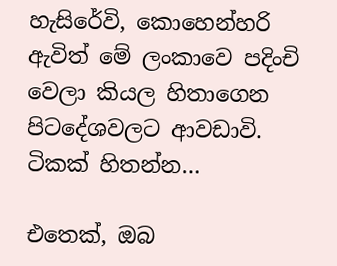හැසිරේවි, කොහෙන්හරි ඇවිත් මේ ලංකාවෙ පදිංචි වෙලා කියල හිතාගෙන පිටදේශවලට ආවඩාවි. ටිකක් හිතන්න…

එතෙක්, ඔබ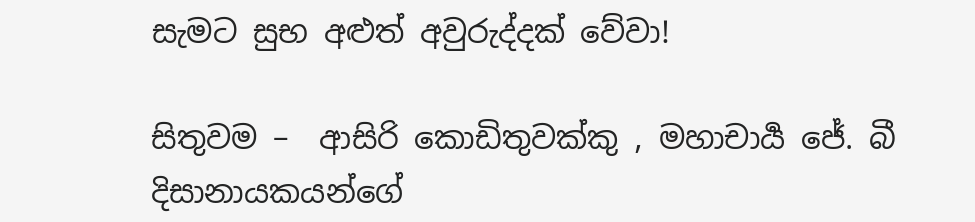සැමට සුභ අළුත් අවුරුද්දක් වේවා!

සිතුවම –  ආසිරි කොඩිතුවක්කු , මහාචාර්‍ය ජේ. බී දිසානායකයන්ගේ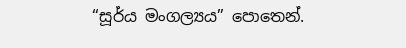“සූර්ය මංගල්‍යය” පොතෙන්.